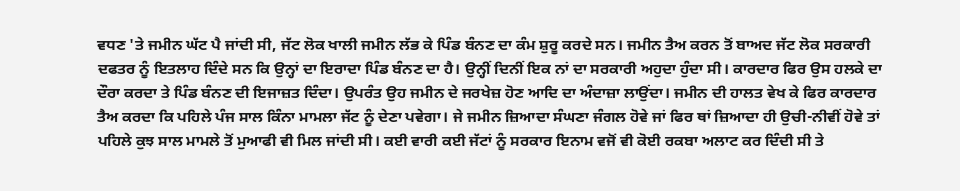ਵਧਣ 'ਤੇ ਜਮੀਨ ਘੱਟ ਪੈ ਜਾਂਦੀ ਸੀ, ਜੱਟ ਲੋਕ ਖਾਲੀ ਜਮੀਨ ਲੱਭ ਕੇ ਪਿੰਡ ਬੰਨਣ ਦਾ ਕੰਮ ਸ਼ੁਰੂ ਕਰਦੇ ਸਨ। ਜਮੀਨ ਤੈਅ ਕਰਨ ਤੋਂ ਬਾਅਦ ਜੱਟ ਲੋਕ ਸਰਕਾਰੀ ਦਫਤਰ ਨੂੰ ਇਤਲਾਹ ਦਿੰਦੇ ਸਨ ਕਿ ਉਨ੍ਹਾਂ ਦਾ ਇਰਾਦਾ ਪਿੰਡ ਬੰਨਣ ਦਾ ਹੈ। ਉਨ੍ਹੀਂ ਦਿਨੀਂ ਇਕ ਨਾਂ ਦਾ ਸਰਕਾਰੀ ਅਹੁਦਾ ਹੁੰਦਾ ਸੀ। ਕਾਰਦਾਰ ਫਿਰ ਉਸ ਹਲਕੇ ਦਾ ਦੌਰਾ ਕਰਦਾ ਤੇ ਪਿੰਡ ਬੰਨਣ ਦੀ ਇਜਾਜ਼ਤ ਦਿੰਦਾ। ਉਪਰੰਤ ਉਹ ਜਮੀਨ ਦੇ ਜਰਖੇਜ਼ ਹੋਣ ਆਦਿ ਦਾ ਅੰਦਾਜ਼ਾ ਲਾਉਂਦਾ। ਜਮੀਨ ਦੀ ਹਾਲਤ ਵੇਖ ਕੇ ਫਿਰ ਕਾਰਦਾਰ ਤੈਅ ਕਰਦਾ ਕਿ ਪਹਿਲੇ ਪੰਜ ਸਾਲ ਕਿੰਨਾ ਮਾਮਲਾ ਜੱਟ ਨੂੰ ਦੇਣਾ ਪਵੇਗਾ। ਜੇ ਜਮੀਨ ਜ਼ਿਆਦਾ ਸੰਘਣਾ ਜੰਗਲ ਹੋਵੇ ਜਾਂ ਫਿਰ ਥਾਂ ਜ਼ਿਆਦਾ ਹੀ ਉਚੀ-ਨੀਵੀਂ ਹੋਵੇ ਤਾਂ ਪਹਿਲੇ ਕੁਝ ਸਾਲ ਮਾਮਲੇ ਤੋਂ ਮੁਆਫੀ ਵੀ ਮਿਲ ਜਾਂਦੀ ਸੀ। ਕਈ ਵਾਰੀ ਕਈ ਜੱਟਾਂ ਨੂੰ ਸਰਕਾਰ ਇਨਾਮ ਵਜੋਂ ਵੀ ਕੋਈ ਰਕਬਾ ਅਲਾਟ ਕਰ ਦਿੰਦੀ ਸੀ ਤੇ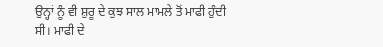ਉਨ੍ਹਾਂ ਨੂੰ ਵੀ ਸ਼ੁਰੂ ਦੇ ਕੁਝ ਸਾਲ ਮਾਮਲੇ ਤੋਂ ਮਾਫੀ ਹੁੰਦੀ ਸੀ। ਮਾਫੀ ਦੇ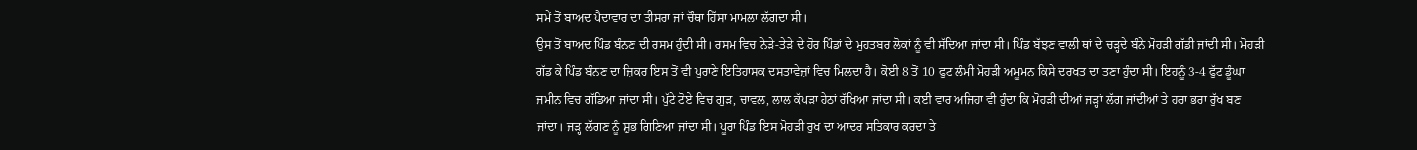ਸਮੇਂ ਤੋਂ ਬਾਅਦ ਪੈਦਾਵਾਰ ਦਾ ਤੀਸਰਾ ਜਾਂ ਚੌਥਾ ਹਿੱਸਾ ਮਾਮਲਾ ਲੱਗਦਾ ਸੀ।
ਉਸ ਤੋਂ ਬਾਅਦ ਪਿੰਡ ਬੰਨਣ ਦੀ ਰਸਮ ਹੁੰਦੀ ਸੀ। ਰਸਮ ਵਿਚ ਨੇੜੇ-ਤੇੜੇ ਦੇ ਹੋਰ ਪਿੰਡਾਂ ਦੇ ਮੁਹਤਬਰ ਲੋਕਾਂ ਨੂੰ ਵੀ ਸੱਦਿਆ ਜਾਂਦਾ ਸੀ। ਪਿੰਡ ਬੱਝਣ ਵਾਲੀ ਥਾਂ ਦੇ ਚੜ੍ਹਦੇ ਬੰਨੇ ਮੋਹੜੀ ਗੱਡੀ ਜਾਂਦੀ ਸੀ। ਮੋਹੜੀ ਗੱਡ ਕੇ ਪਿੰਡ ਬੰਨਣ ਦਾ ਜ਼ਿਕਰ ਇਸ ਤੋਂ ਵੀ ਪੁਰਾਣੇ ਇਤਿਹਾਸਕ ਦਸਤਾਵੇਜ਼ਾਂ ਵਿਚ ਮਿਲਦਾ ਹੈ। ਕੋਈ 8 ਤੋਂ 10 ਫੁਟ ਲੰਮੀ ਮੋਹੜੀ ਅਮੂਮਨ ਕਿਸੇ ਦਰਖਤ ਦਾ ਤਣਾ ਹੁੰਦਾ ਸੀ। ਇਹਨੂੰ 3-4 ਫੁੱਟ ਡੂੰਘਾ ਜਮੀਨ ਵਿਚ ਗੱਡਿਆ ਜਾਂਦਾ ਸੀ। ਪੁੱਟੇ ਟੋਏ ਵਿਚ ਗੁੜ, ਚਾਵਲ, ਲਾਲ ਕੱਪੜਾ ਹੇਠਾਂ ਰੱਖਿਆ ਜਾਂਦਾ ਸੀ। ਕਈ ਵਾਰ ਅਜਿਹਾ ਵੀ ਹੁੰਦਾ ਕਿ ਮੋਹੜੀ ਦੀਆਂ ਜੜ੍ਹਾਂ ਲੱਗ ਜਾਂਦੀਆਂ ਤੇ ਹਰਾ ਭਰਾ ਰੁੱਖ ਬਣ ਜਾਂਦਾ। ਜੜ੍ਹ ਲੱਗਣ ਨੂੰ ਸ਼ੁਭ ਗਿਣਿਆ ਜਾਂਦਾ ਸੀ। ਪੂਰਾ ਪਿੰਡ ਇਸ ਮੋਹੜੀ ਰੁਖ ਦਾ ਆਦਰ ਸਤਿਕਾਰ ਕਰਦਾ ਤੇ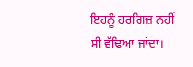ਇਹਨੂੰ ਹਰਗਿਜ਼ ਨਹੀਂ ਸੀ ਵੱਢਿਆ ਜਾਂਦਾ।